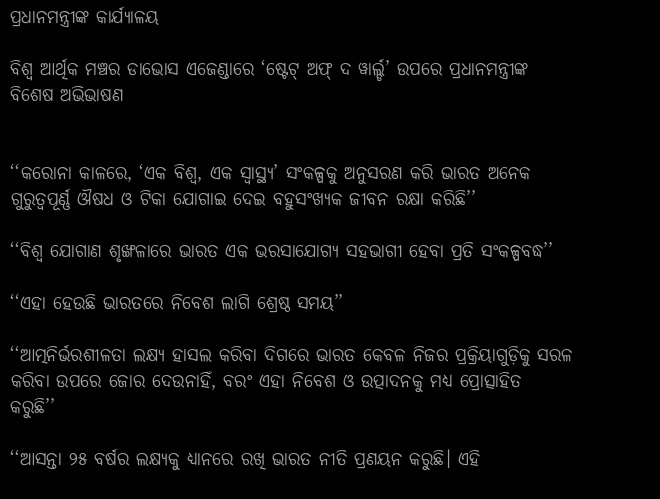ପ୍ରଧାନମନ୍ତ୍ରୀଙ୍କ କାର୍ଯ୍ୟାଳୟ

ବିଶ୍ୱ ଆର୍ଥିକ ମଞ୍ଚର ଡାଭୋସ ଏଜେଣ୍ଡାରେ ‘ଷ୍ଟେଟ୍‌ ଅଫ୍‌ ଦ ୱାର୍ଲ୍ଡ’ ଉପରେ ପ୍ରଧାନମନ୍ତ୍ରୀଙ୍କ ବିଶେଷ ଅଭିଭାଷଣ


‘‘କରୋନା କାଳରେ, ‘ଏକ ବିଶ୍ୱ, ଏକ ସ୍ଵାସ୍ଥ୍ୟ’ ସଂକଳ୍ପକୁ ଅନୁସରଣ କରି ଭାରତ ଅନେକ ଗୁରୁତ୍ୱପୂର୍ଣ୍ଣ ଔଷଧ ଓ ଟିକା ଯୋଗାଇ ଦେଇ ବହୁସଂଖ୍ୟକ ଜୀବନ ରକ୍ଷା କରିଛି’’

‘‘ବିଶ୍ୱ ଯୋଗାଣ ଶୃଙ୍ଖଳାରେ ଭାରତ ଏକ ଭରସାଯୋଗ୍ୟ ସହଭାଗୀ ହେବା ପ୍ରତି ସଂକଳ୍ପବଦ୍ଧ’’

‘‘ଏହା ହେଉଛି ଭାରତରେ ନିବେଶ ଲାଗି ଶ୍ରେଷ୍ଠ ସମୟ’’

‘‘ଆତ୍ମନିର୍ଭରଶୀଳତା ଲକ୍ଷ୍ୟ ହାସଲ କରିବା ଦିଗରେ ଭାରତ କେବଳ ନିଜର ପ୍ରକ୍ରିୟାଗୁଡ଼ିକୁ ସରଳ କରିବା ଉପରେ ଜୋର ଦେଉନାହିଁ, ବରଂ ଏହା ନିବେଶ ଓ ଉତ୍ପାଦନକୁ ମଧ୍ୟ ପ୍ରୋତ୍ସାହିତ କରୁଛି’’

‘‘ଆସନ୍ତା ୨୫ ବର୍ଷର ଲକ୍ଷ୍ୟକୁ ଧ୍ୟାନରେ ରଖି ଭାରତ ନୀତି ପ୍ରଣୟନ କରୁଛି। ଏହି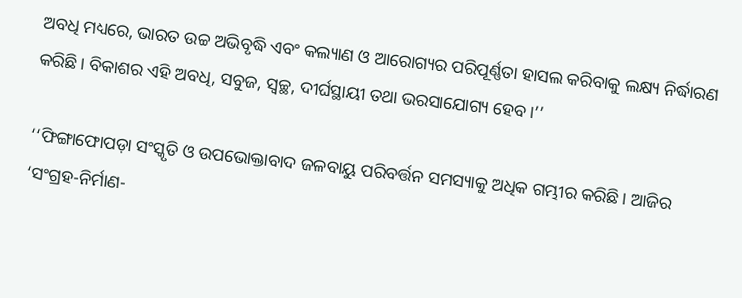ଅବଧି ମଧ୍ୟରେ, ଭାରତ ଉଚ୍ଚ ଅଭିବୃଦ୍ଧି ଏବଂ କଲ୍ୟାଣ ଓ ଆରୋଗ୍ୟର ପରିପୂର୍ଣ୍ଣତା ହାସଲ କରିବାକୁ ଲକ୍ଷ୍ୟ ନିର୍ଦ୍ଧାରଣ କରିଛି। ବିକାଶର ଏହି ଅବଧି, ସବୁଜ, ସ୍ଵଚ୍ଛ, ଦୀର୍ଘସ୍ଥାୟୀ ତଥା ଭରସାଯୋଗ୍ୟ ହେବ।’’

‘‘ଫିଙ୍ଗାଫୋପଡ଼ା ସଂସ୍କୃତି ଓ ଉପଭୋକ୍ତାବାଦ ଜଳବାୟୁ ପରିବର୍ତ୍ତନ ସମସ୍ୟାକୁ ଅଧିକ ଗମ୍ଭୀର କରିଛି। ଆଜିର ‘ସଂଗ୍ରହ-ନିର୍ମାଣ-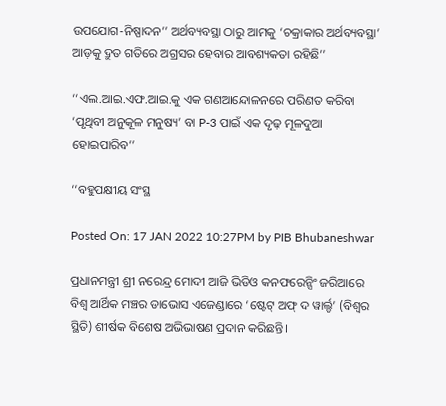ଉପଯୋଗ-ନିଷ୍ପାଦନ’’ ଅର୍ଥବ୍ୟବସ୍ଥା ଠାରୁ ଆମକୁ ‘ଚକ୍ରାକାର ଅର୍ଥବ୍ୟବସ୍ଥା’ ଆଡ଼କୁ ଦ୍ରୁତ ଗତିରେ ଅଗ୍ରସର ହେବାର ଆବଶ୍ୟକତା ରହିଛି’’

‘‘ଏଲ.ଆଇ.ଏଫ.ଆଇ.କୁ ଏକ ଗଣଆନ୍ଦୋଳନରେ ପରିଣତ କରିବା ‘ପୃଥିବୀ ଅନୁକୂଳ ମନୁଷ୍ୟ’ ବା P-3 ପାଇଁ ଏକ ଦୃଢ଼ ମୂଳଦୁଆ ହୋଇପାରିବ’’

‘‘ବହୁପକ୍ଷୀୟ ସଂସ୍ଥ

Posted On: 17 JAN 2022 10:27PM by PIB Bhubaneshwar

ପ୍ରଧାନମନ୍ତ୍ରୀ ଶ୍ରୀ ନରେନ୍ଦ୍ର ମୋଦୀ ଆଜି ଭିଡିଓ କନଫରେନ୍ସିଂ ଜରିଆରେ ବିଶ୍ୱ ଆର୍ଥିକ ମଞ୍ଚର ଡାଭୋସ ଏଜେଣ୍ଡାରେ ‘ଷ୍ଟେଟ୍‌ ଅଫ୍‌ ଦ ୱାର୍ଲ୍ଡ’ (ବିଶ୍ୱର ସ୍ଥିତି) ଶୀର୍ଷକ ବିଶେଷ ଅଭିଭାଷଣ ପ୍ରଦାନ କରିଛନ୍ତି।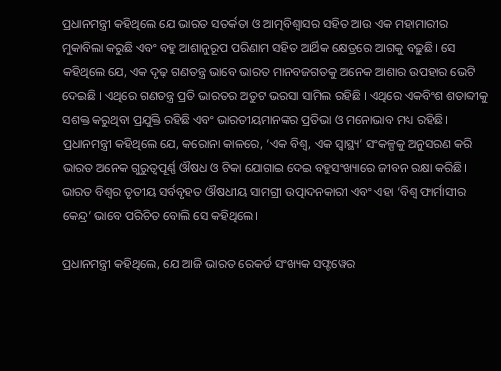ପ୍ରଧାନମନ୍ତ୍ରୀ କହିଥିଲେ ଯେ ଭାରତ ସତର୍କତା ଓ ଆତ୍ମବିଶ୍ଵାସର ସହିତ ଆଉ ଏକ ମହାମାରୀର ମୁକାବିଲା କରୁଛି ଏବଂ ବହୁ ଆଶାନୁରୂପ ପରିଣାମ ସହିତ ଆର୍ଥିକ କ୍ଷେତ୍ରରେ ଆଗକୁ ବଢ଼ୁଛି। ସେ କହିଥିଲେ ଯେ, ଏକ ଦୃଢ଼ ଗଣତନ୍ତ୍ର ଭାବେ ଭାରତ ମାନବଜଗତକୁ ଅନେକ ଆଶାର ଉପହାର ଭେଟି ଦେଇଛି । ଏଥିରେ ଗଣତନ୍ତ୍ର ପ୍ରତି ଭାରତର ଅତୁଟ ଭରସା ସାମିଲ ରହିଛି । ଏଥିରେ ଏକବିଂଶ ଶତାବ୍ଦୀକୁ ସଶକ୍ତ କରୁଥିବା ପ୍ରଯୁକ୍ତି ରହିଛି ଏବଂ ଭାରତୀୟମାନଙ୍କର ପ୍ରତିଭା ଓ ମନୋଭାବ ମଧ୍ୟ ରହିଛି। ପ୍ରଧାନମନ୍ତ୍ରୀ କହିଥିଲେ ଯେ, କରୋନା କାଳରେ, ‘ଏକ ବିଶ୍ୱ, ଏକ ସ୍ଵାସ୍ଥ୍ୟ’ ସଂକଳ୍ପକୁ ଅନୁସରଣ କରି ଭାରତ ଅନେକ ଗୁରୁତ୍ୱପୂର୍ଣ୍ଣ ଔଷଧ ଓ ଟିକା ଯୋଗାଇ ଦେଇ ବହୁସଂଖ୍ୟାରେ ଜୀବନ ରକ୍ଷା କରିଛି। ଭାରତ ବିଶ୍ୱର ତୃତୀୟ ସର୍ବବୃହତ ଔଷଧୀୟ ସାମଗ୍ରୀ ଉତ୍ପାଦନକାରୀ ଏବଂ ଏହା ‘ବିଶ୍ୱ ଫାର୍ମାସୀର କେନ୍ଦ୍ର’ ଭାବେ ପରିଚିତ ବୋଲି ସେ କହିଥିଲେ।

ପ୍ରଧାନମନ୍ତ୍ରୀ କହିଥିଲେ, ଯେ ଆଜି ଭାରତ ରେକର୍ଡ ସଂଖ୍ୟକ ସଫ୍ଟୱେର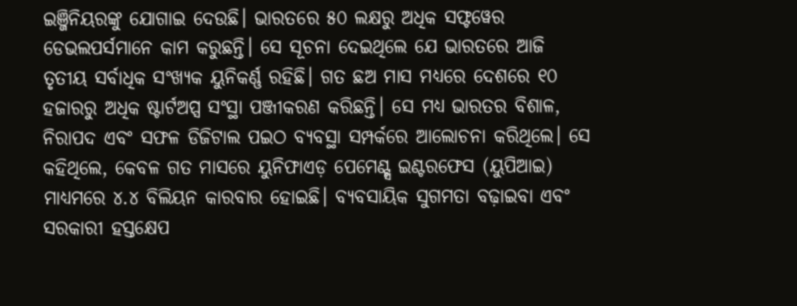ଇଞ୍ଜିନିୟରଙ୍କୁ ଯୋଗାଇ ଦେଉଛି। ଭାରତରେ ୫୦ ଲକ୍ଷରୁ ଅଧିକ ସଫ୍ଟୱେର ଡେଭଲପର୍ସମାନେ କାମ କରୁଛନ୍ତି। ସେ ସୂଚନା ଦେଇଥିଲେ ଯେ ଭାରତରେ ଆଜି ତୃତୀୟ ସର୍ବାଧିକ ସଂଖ୍ୟକ ୟୁନିକର୍ଣ୍ଣ ରହିଛି। ଗତ ଛଅ ମାସ ମଧ୍ୟରେ ଦେଶରେ ୧୦ ହଜାରରୁ ଅଧିକ ଷ୍ଟାର୍ଟଅପ୍ସ ସଂସ୍ଥା ପଞ୍ଜୀକରଣ କରିଛନ୍ତି। ସେ ମଧ୍ୟ ଭାରତର ବିଶାଳ, ନିରାପଦ ଏବଂ ସଫଳ ଡିଜିଟାଲ ପଇଠ ବ୍ୟବସ୍ଥା ସମ୍ପର୍କରେ ଆଲୋଚନା କରିଥିଲେ। ସେ କହିଥିଲେ, କେବଳ ଗତ ମାସରେ ୟୁନିଫାଏଡ଼ ପେମେଣ୍ଟ୍ସ ଇଣ୍ଟରଫେସ (ୟୁପିଆଇ) ମାଧ୍ୟମରେ ୪.୪ ବିଲିୟନ କାରବାର ହୋଇଛି। ବ୍ୟବସାୟିକ ସୁଗମତା ବଢ଼ାଇବା ଏବଂ ସରକାରୀ ହସ୍ତକ୍ଷେପ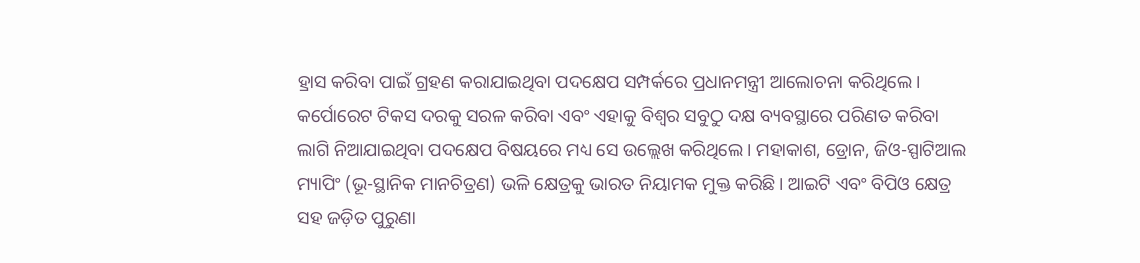ହ୍ରାସ କରିବା ପାଇଁ ଗ୍ରହଣ କରାଯାଇଥିବା ପଦକ୍ଷେପ ସମ୍ପର୍କରେ ପ୍ରଧାନମନ୍ତ୍ରୀ ଆଲୋଚନା କରିଥିଲେ। କର୍ପୋରେଟ ଟିକସ ଦରକୁ ସରଳ କରିବା ଏବଂ ଏହାକୁ ବିଶ୍ୱର ସବୁଠୁ ଦକ୍ଷ ବ୍ୟବସ୍ଥାରେ ପରିଣତ କରିବା ଲାଗି ନିଆଯାଇଥିବା ପଦକ୍ଷେପ ବିଷୟରେ ମଧ୍ୟ ସେ ଉଲ୍ଲେଖ କରିଥିଲେ। ମହାକାଶ, ଡ୍ରୋନ, ଜିଓ-ସ୍ପାଟିଆଲ ମ୍ୟାପିଂ (ଭୂ-ସ୍ଥାନିକ ମାନଚିତ୍ରଣ) ଭଳି କ୍ଷେତ୍ରକୁ ଭାରତ ନିୟାମକ ମୁକ୍ତ କରିଛି। ଆଇଟି ଏବଂ ବିପିଓ କ୍ଷେତ୍ର ସହ ଜଡ଼ିତ ପୁରୁଣା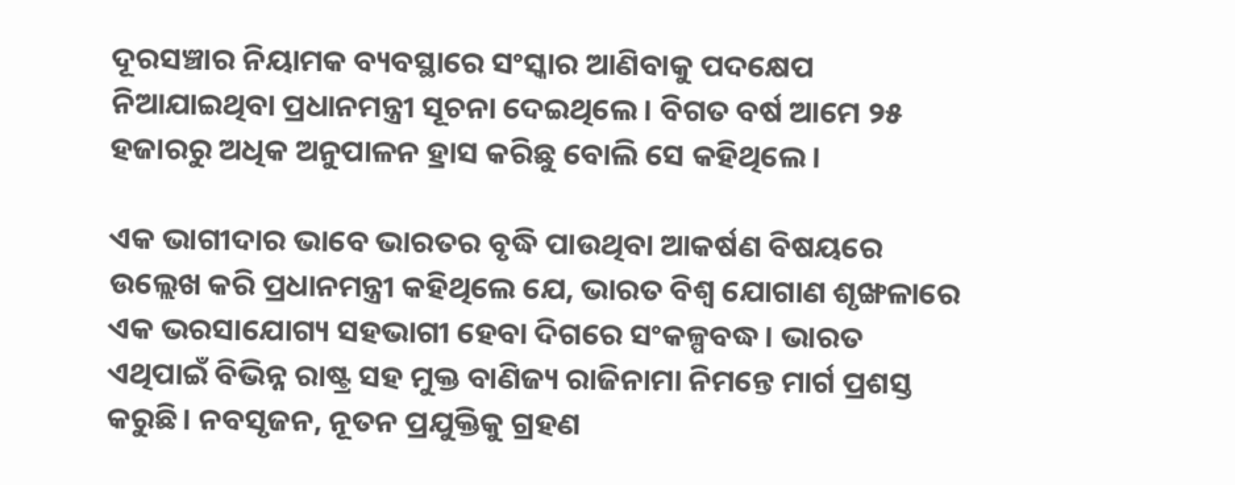ଦୂରସଞ୍ଚାର ନିୟାମକ ବ୍ୟବସ୍ଥାରେ ସଂସ୍କାର ଆଣିବାକୁ ପଦକ୍ଷେପ ନିଆଯାଇଥିବା ପ୍ରଧାନମନ୍ତ୍ରୀ ସୂଚନା ଦେଇଥିଲେ। ବିଗତ ବର୍ଷ ଆମେ ୨୫ ହଜାରରୁ ଅଧିକ ଅନୁପାଳନ ହ୍ରାସ କରିଛୁ ବୋଲି ସେ କହିଥିଲେ।

ଏକ ଭାଗୀଦାର ଭାବେ ଭାରତର ବୃଦ୍ଧି ପାଉଥିବା ଆକର୍ଷଣ ବିଷୟରେ ଉଲ୍ଲେଖ କରି ପ୍ରଧାନମନ୍ତ୍ରୀ କହିଥିଲେ ଯେ, ଭାରତ ବିଶ୍ୱ ଯୋଗାଣ ଶୃଙ୍ଖଳାରେ ଏକ ଭରସାଯୋଗ୍ୟ ସହଭାଗୀ ହେବା ଦିଗରେ ସଂକଳ୍ପବଦ୍ଧ। ଭାରତ ଏଥିପାଇଁ ବିଭିନ୍ନ ରାଷ୍ଟ୍ର ସହ ମୁକ୍ତ ବାଣିଜ୍ୟ ରାଜିନାମା ନିମନ୍ତେ ମାର୍ଗ ପ୍ରଶସ୍ତ କରୁଛି। ନବସୃଜନ, ନୂତନ ପ୍ରଯୁକ୍ତିକୁ ଗ୍ରହଣ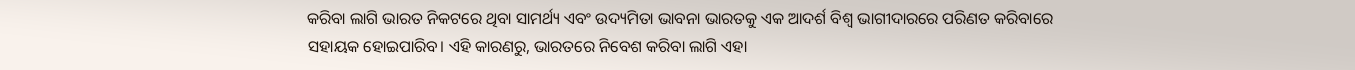କରିବା ଲାଗି ଭାରତ ନିକଟରେ ଥିବା ସାମର୍ଥ୍ୟ ଏବଂ ଉଦ୍ୟମିତା ଭାବନା ଭାରତକୁ ଏକ ଆଦର୍ଶ ବିଶ୍ୱ ଭାଗୀଦାରରେ ପରିଣତ କରିବାରେ ସହାୟକ ହୋଇପାରିବ। ଏହି କାରଣରୁ, ଭାରତରେ ନିବେଶ କରିବା ଲାଗି ଏହା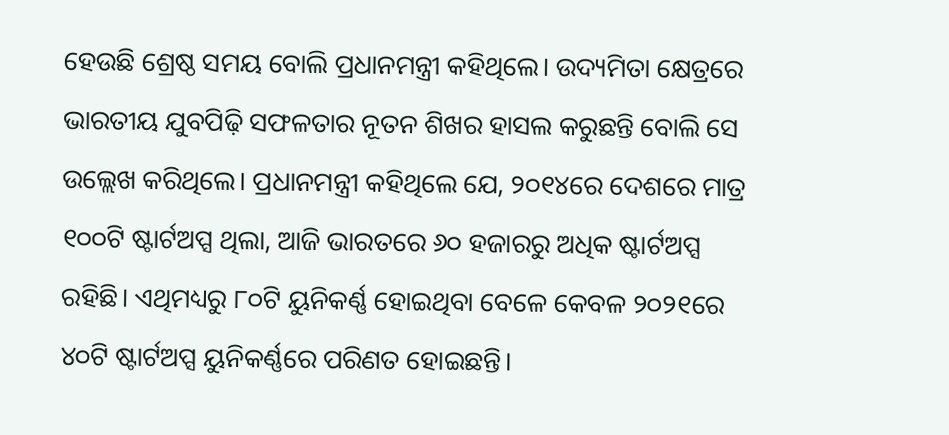ହେଉଛି ଶ୍ରେଷ୍ଠ ସମୟ ବୋଲି ପ୍ରଧାନମନ୍ତ୍ରୀ କହିଥିଲେ। ଉଦ୍ୟମିତା କ୍ଷେତ୍ରରେ ଭାରତୀୟ ଯୁବପିଢ଼ି ସଫଳତାର ନୂତନ ଶିଖର ହାସଲ କରୁଛନ୍ତି ବୋଲି ସେ ଉଲ୍ଲେଖ କରିଥିଲେ। ପ୍ରଧାନମନ୍ତ୍ରୀ କହିଥିଲେ ଯେ, ୨୦୧୪ରେ ଦେଶରେ ମାତ୍ର ୧୦୦ଟି ଷ୍ଟାର୍ଟଅପ୍ସ ଥିଲା, ଆଜି ଭାରତରେ ୬୦ ହଜାରରୁ ଅଧିକ ଷ୍ଟାର୍ଟଅପ୍ସ ରହିଛି। ଏଥିମଧ୍ୟରୁ ୮୦ଟି ୟୁନିକର୍ଣ୍ଣ ହୋଇଥିବା ବେଳେ କେବଳ ୨୦୨୧ରେ ୪୦ଟି ଷ୍ଟାର୍ଟଅପ୍ସ ୟୁନିକର୍ଣ୍ଣରେ ପରିଣତ ହୋଇଛନ୍ତି।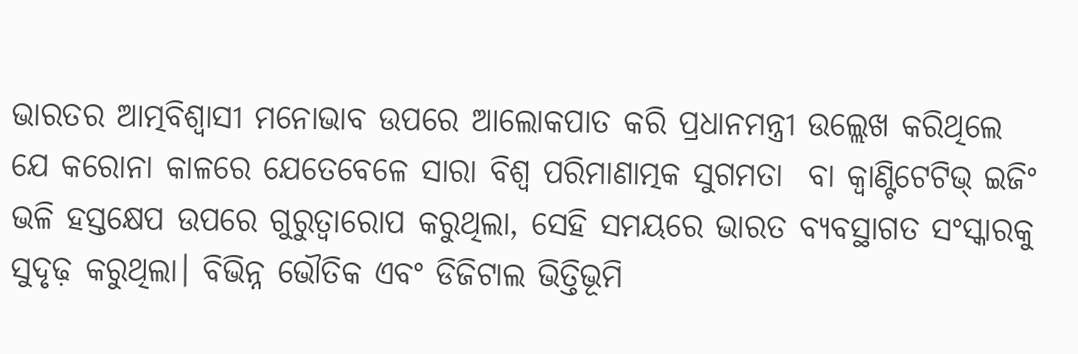ଭାରତର ଆତ୍ମବିଶ୍ଵାସୀ ମନୋଭାବ ଉପରେ ଆଲୋକପାତ କରି ପ୍ରଧାନମନ୍ତ୍ରୀ ଉଲ୍ଲେଖ କରିଥିଲେ ଯେ କରୋନା କାଳରେ ଯେତେବେଳେ ସାରା ବିଶ୍ୱ ପରିମାଣାତ୍ମକ ସୁଗମତା  ବା କ୍ବାଣ୍ଟିଟେଟିଭ୍‌ ଇଜିଂ ଭଳି ହସ୍ତକ୍ଷେପ ଉପରେ ଗୁରୁତ୍ୱାରୋପ କରୁଥିଲା, ସେହି ସମୟରେ ଭାରତ ବ୍ୟବସ୍ଥାଗତ ସଂସ୍କାରକୁ ସୁଦୃଢ଼ କରୁଥିଲା। ବିଭିନ୍ନ ଭୌତିକ ଏବଂ ଡିଜିଟାଲ ଭିତ୍ତିଭୂମି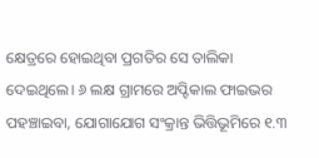କ୍ଷେତ୍ରରେ ହୋଇଥିବା ପ୍ରଗତିର ସେ ତାଲିକା ଦେଇଥିଲେ। ୬ ଲକ୍ଷ ଗ୍ରାମରେ ଅପ୍ଟିକାଲ ଫାଇଭର ପହଞ୍ଚାଇବା, ଯୋଗାଯୋଗ ସଂକ୍ରାନ୍ତ ଭିତ୍ତିଭୂମିରେ ୧.୩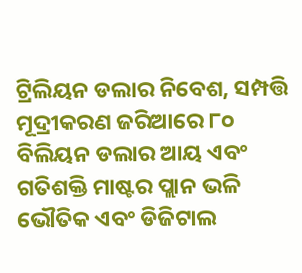ଟ୍ରିଲିୟନ ଡଲାର ନିବେଶ, ସମ୍ପତ୍ତି ମୂଦ୍ରୀକରଣ ଜରିଆରେ ୮୦ ବିଲିୟନ ଡଲାର ଆୟ ଏବଂ ଗତିଶକ୍ତି ମାଷ୍ଟର ପ୍ଲାନ ଭଳି ଭୌତିକ ଏବଂ ଡିଜିଟାଲ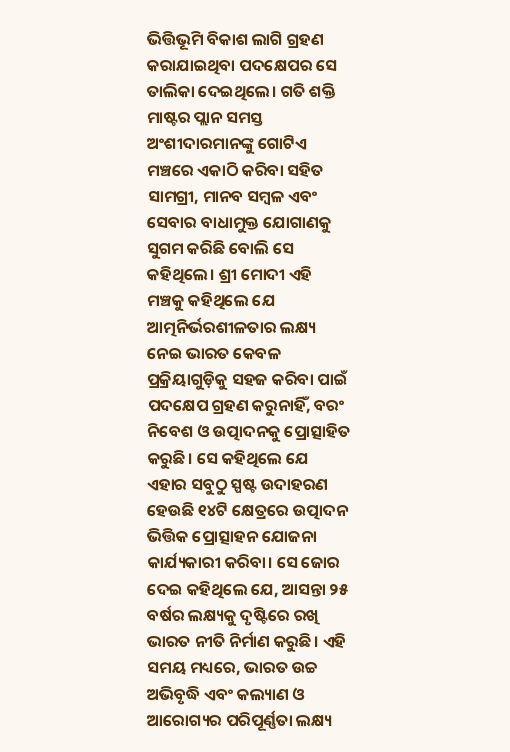ଭିତ୍ତିଭୂମି ବିକାଶ ଲାଗି ଗ୍ରହଣ କରାଯାଇଥିବା ପଦକ୍ଷେପର ସେ ତାଲିକା ଦେଇଥିଲେ। ଗତି ଶକ୍ତି ମାଷ୍ଟର ପ୍ଲାନ ସମସ୍ତ ଅଂଶୀଦାରମାନଙ୍କୁ ଗୋଟିଏ ମଞ୍ଚରେ ଏକାଠି କରିବା ସହିତ ସାମଗ୍ରୀ, ମାନବ ସମ୍ବଳ ଏବଂ ସେବାର ବାଧାମୁକ୍ତ ଯୋଗାଣକୁ ସୁଗମ କରିଛି ବୋଲି ସେ କହିଥିଲେ। ଶ୍ରୀ ମୋଦୀ ଏହି ମଞ୍ଚକୁ କହିଥିଲେ ଯେ ଆତ୍ମନିର୍ଭରଶୀଳତାର ଲକ୍ଷ୍ୟ ନେଇ ଭାରତ କେବଳ ପ୍ରକ୍ରିୟାଗୁଡ଼ିକୁ ସହଜ କରିବା ପାଇଁ ପଦକ୍ଷେପ ଗ୍ରହଣ କରୁନାହିଁ, ବରଂ ନିବେଶ ଓ ଉତ୍ପାଦନକୁ ପ୍ରୋତ୍ସାହିତ କରୁଛି। ସେ କହିଥିଲେ ଯେ ଏହାର ସବୁଠୁ ସ୍ପଷ୍ଟ ଉଦାହରଣ ହେଉଛି ୧୪ଟି କ୍ଷେତ୍ରରେ ଉତ୍ପାଦନ ଭିତ୍ତିକ ପ୍ରୋତ୍ସାହନ ଯୋଜନା କାର୍ଯ୍ୟକାରୀ କରିବା। ସେ ଜୋର ଦେଇ କହିଥିଲେ ଯେ, ଆସନ୍ତା ୨୫ ବର୍ଷର ଲକ୍ଷ୍ୟକୁ ଦୃଷ୍ଟିରେ ରଖି ଭାରତ ନୀତି ନିର୍ମାଣ କରୁଛି। ଏହି ସମୟ ମଧ୍ୟରେ, ଭାରତ ଉଚ୍ଚ ଅଭିବୃଦ୍ଧି ଏବଂ କଲ୍ୟାଣ ଓ ଆରୋଗ୍ୟର ପରିପୂର୍ଣ୍ଣତା ଲକ୍ଷ୍ୟ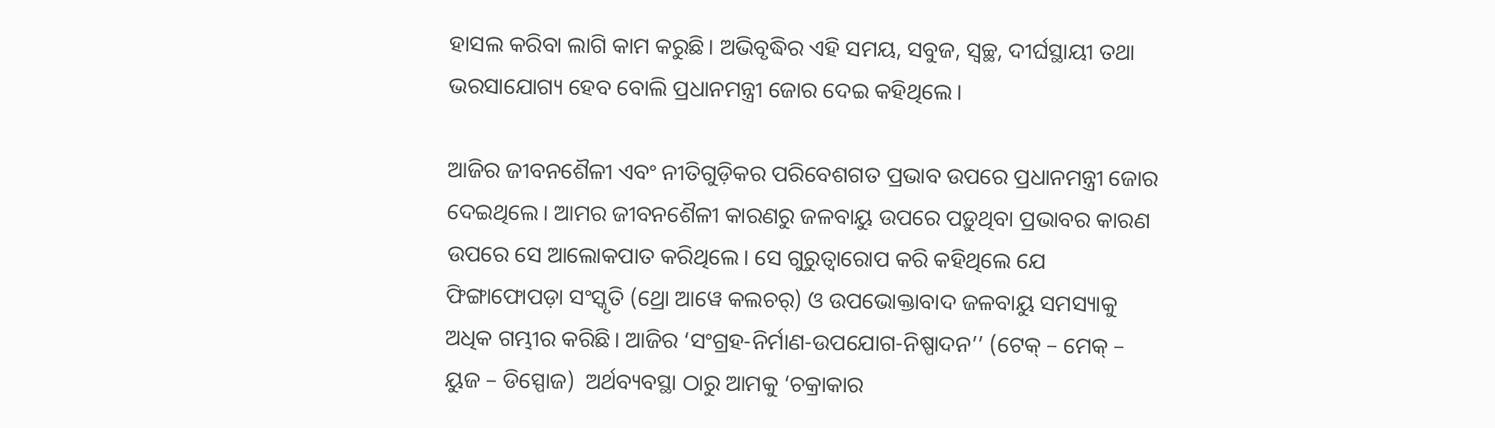ହାସଲ କରିବା ଲାଗି କାମ କରୁଛି। ଅଭିବୃଦ୍ଧିର ଏହି ସମୟ, ସବୁଜ, ସ୍ଵଚ୍ଛ, ଦୀର୍ଘସ୍ଥାୟୀ ତଥା ଭରସାଯୋଗ୍ୟ ହେବ ବୋଲି ପ୍ରଧାନମନ୍ତ୍ରୀ ଜୋର ଦେଇ କହିଥିଲେ।

ଆଜିର ଜୀବନଶୈଳୀ ଏବଂ ନୀତିଗୁଡ଼ିକର ପରିବେଶଗତ ପ୍ରଭାବ ଉପରେ ପ୍ରଧାନମନ୍ତ୍ରୀ ଜୋର ଦେଇଥିଲେ। ଆମର ଜୀବନଶୈଳୀ କାରଣରୁ ଜଳବାୟୁ ଉପରେ ପଡ଼ୁଥିବା ପ୍ରଭାବର କାରଣ ଉପରେ ସେ ଆଲୋକପାତ କରିଥିଲେ। ସେ ଗୁରୁତ୍ୱାରୋପ କରି କହିଥିଲେ ଯେ ଫିଙ୍ଗାଫୋପଡ଼ା ସଂସ୍କୃତି (ଥ୍ରୋ ଆୱେ କଲଚର୍‌) ଓ ଉପଭୋକ୍ତାବାଦ ଜଳବାୟୁ ସମସ୍ୟାକୁ ଅଧିକ ଗମ୍ଭୀର କରିଛି। ଆଜିର ‘ସଂଗ୍ରହ-ନିର୍ମାଣ-ଉପଯୋଗ-ନିଷ୍ପାଦନ’’ (ଟେକ୍‌ – ମେକ୍‌ – ୟୁଜ – ଡିସ୍ପୋଜ)  ଅର୍ଥବ୍ୟବସ୍ଥା ଠାରୁ ଆମକୁ ‘ଚକ୍ରାକାର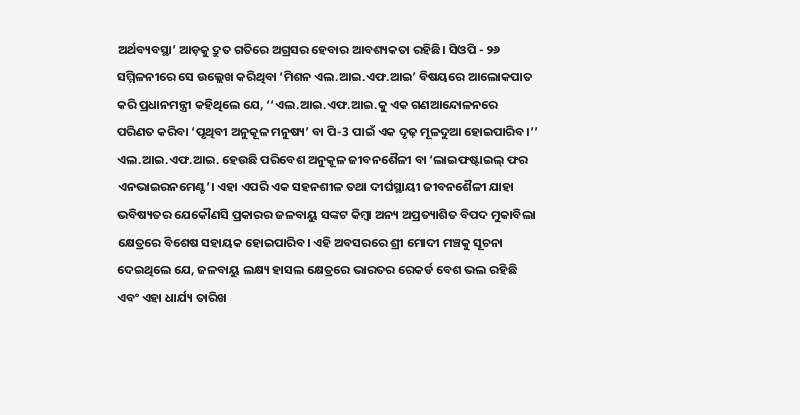ଅର୍ଥବ୍ୟବସ୍ଥା’ ଆଡ଼କୁ ଦ୍ରୁତ ଗତିରେ ଅଗ୍ରସର ହେବାର ଆବଶ୍ୟକତା ରହିଛି। ସିଓପି - ୨୬ ସମ୍ମିଳନୀରେ ସେ ଉଲ୍ଲେଖ କରିଥିବା ‘ମିଶନ ଏଲ.ଆଇ.ଏଫ.ଆଇ’ ବିଷୟରେ ଆଲୋକପାତ କରି ପ୍ରଧାନମନ୍ତ୍ରୀ କହିଥିଲେ ଯେ, ‘‘ଏଲ.ଆଇ.ଏଫ.ଆଇ.କୁ ଏକ ଗଣଆନ୍ଦୋଳନରେ ପରିଣତ କରିବା ‘ପୃଥିବୀ ଅନୁକୂଳ ମନୁଷ୍ୟ’ ବା ପି-3 ପାଇଁ ଏକ ଦୃଢ଼ ମୂଳଦୁଆ ହୋଇପାରିବ।’’ ଏଲ.ଆଇ.ଏଫ.ଆଇ. ହେଉଛି ପରିବେଶ ଅନୁକୂଳ ଜୀବନଶୈଳୀ ବା ‘ଲାଇଫଷ୍ଟାଇଲ୍‌ ଫର ଏନଭାଇରନମେଣ୍ଟ’। ଏହା ଏପରି ଏକ ସହନଶୀଳ ତଥା ଦୀର୍ଘସ୍ଥାୟୀ ଜୀବନଶୈଳୀ ଯାହା ଭବିଷ୍ୟତର ଯେକୌଣସି ପ୍ରକାରର ଜଳବାୟୁ ସଙ୍କଟ କିମ୍ବା ଅନ୍ୟ ଅପ୍ରତ୍ୟାଶିତ ବିପଦ ମୁକାବିଲା କ୍ଷେତ୍ରରେ ବିଶେଷ ସହାୟକ ହୋଇପାରିବ। ଏହି ଅବସରରେ ଶ୍ରୀ ମୋଦୀ ମଞ୍ଚକୁ ସୂଚନା ଦେଇଥିଲେ ଯେ, ଜଳବାୟୁ ଲକ୍ଷ୍ୟ ହାସଲ କ୍ଷେତ୍ରରେ ଭାରତର ରେକର୍ଡ ବେଶ ଭଲ ରହିଛି ଏବଂ ଏହା ଧାର୍ଯ୍ୟ ତାରିଖ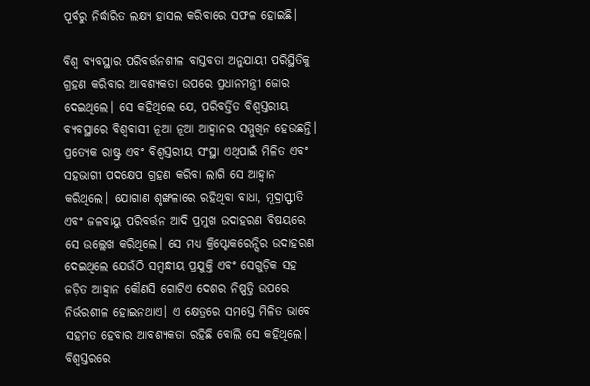ପୂର୍ବରୁ ନିର୍ଦ୍ଧାରିତ ଲକ୍ଷ୍ୟ ହାସଲ କରିବାରେ ସଫଳ ହୋଇଛି।

ବିଶ୍ୱ ବ୍ୟବସ୍ଥାର ପରିବର୍ତ୍ତନଶୀଳ ବାସ୍ତବତା ଅନୁଯାୟୀ ପରିସ୍ଥିତିକୁ ଗ୍ରହଣ କରିବାର ଆବଶ୍ୟକତା ଉପରେ ପ୍ରଧାନମନ୍ତ୍ରୀ ଜୋର ଦେଇଥିଲେ। ସେ କହିଥିଲେ ଯେ, ପରିବର୍ତ୍ତିତ ବିଶ୍ୱସ୍ତରୀୟ ବ୍ୟବସ୍ଥାରେ ବିଶ୍ୱବାସୀ ନୂଆ ନୂଆ ଆହ୍ୱାନର ସମ୍ମୁଖିନ ହେଉଛନ୍ତି। ପ୍ରତ୍ୟେକ ରାଷ୍ଟ୍ର ଏବଂ ବିଶ୍ୱସ୍ତରୀୟ ସଂସ୍ଥା ଏଥିପାଇଁ ମିଳିତ ଏବଂ ସହଭାଗୀ ପଦକ୍ଷେପ ଗ୍ରହଣ କରିବା ଲାଗି ସେ ଆହ୍ୱାନ କରିଥିଲେ। ଯୋଗାଣ ଶୃଙ୍ଖଳାରେ ରହିଥିବା ବାଧା, ମୂଦ୍ରାସ୍ଫୀତି ଏବଂ ଜଳବାୟୁ ପରିବର୍ତ୍ତନ ଆଦି ପ୍ରମୁଖ ଉଦାହରଣ ବିଷୟରେ ସେ ଉଲ୍ଲେଖ କରିଥିଲେ। ସେ ମଧ୍ୟ କ୍ରିପ୍ଟୋକରେନ୍ସିର ଉଦାହରଣ ଦେଇଥିଲେ ଯେଉଁଠି ସମ୍ବନ୍ଧୀୟ ପ୍ରଯୁକ୍ତି ଏବଂ ସେଗୁଡ଼ିକ ସହ ଜଡ଼ିତ ଆହ୍ୱାନ କୌଣସି ଗୋଟିଏ ଦେଶର ନିଷ୍ପତ୍ତି ଉପରେ ନିର୍ଭରଶୀଳ ହୋଇନଥାଏ। ଏ କ୍ଷେତ୍ରରେ ସମସ୍ତେ ମିଳିତ ଭାବେ ସହମତ ହେବାର ଆବଶ୍ୟକତା ରହିଛି ବୋଲି ସେ କହିଥିଲେ। ବିଶ୍ୱସ୍ତରରେ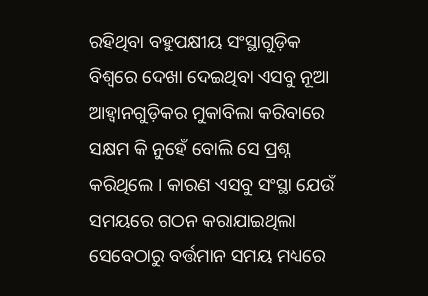ରହିଥିବା ବହୁପକ୍ଷୀୟ ସଂସ୍ଥାଗୁଡ଼ିକ ବିଶ୍ୱରେ ଦେଖା ଦେଇଥିବା ଏସବୁ ନୂଆ ଆହ୍ୱାନଗୁଡ଼ିକର ମୁକାବିଲା କରିବାରେ ସକ୍ଷମ କି ନୁହେଁ ବୋଲି ସେ ପ୍ରଶ୍ନ କରିଥିଲେ । କାରଣ ଏସବୁ ସଂସ୍ଥା ଯେଉଁ ସମୟରେ ଗଠନ କରାଯାଇଥିଲା ସେବେଠାରୁ ବର୍ତ୍ତମାନ ସମୟ ମଧ୍ୟରେ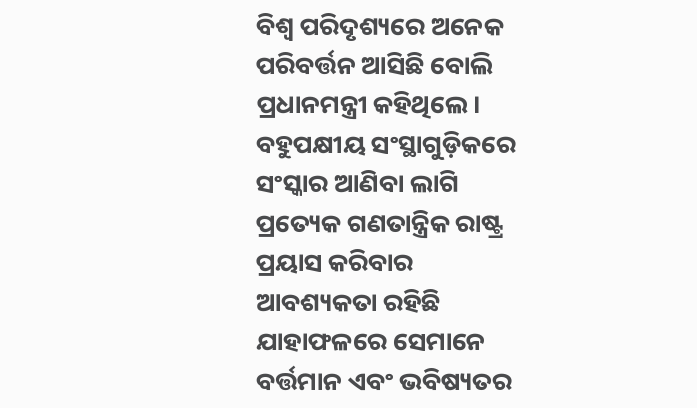ବିଶ୍ୱ ପରିଦୃଶ୍ୟରେ ଅନେକ ପରିବର୍ତ୍ତନ ଆସିଛି ବୋଲି ପ୍ରଧାନମନ୍ତ୍ରୀ କହିଥିଲେ। ବହୁପକ୍ଷୀୟ ସଂସ୍ଥାଗୁଡ଼ିକରେ ସଂସ୍କାର ଆଣିବା ଲାଗି ପ୍ରତ୍ୟେକ ଗଣତାନ୍ତ୍ରିକ ରାଷ୍ଟ୍ର ପ୍ରୟାସ କରିବାର ଆବଶ୍ୟକତା ରହିଛି ଯାହାଫଳରେ ସେମାନେ ବର୍ତ୍ତମାନ ଏବଂ ଭବିଷ୍ୟତର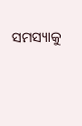ସମସ୍ୟାକୁ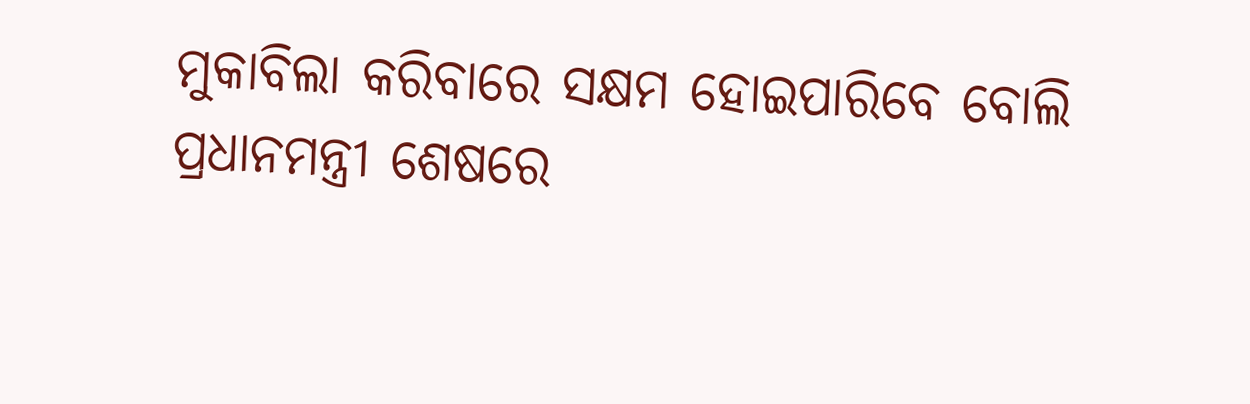ମୁକାବିଲା କରିବାରେ ସକ୍ଷମ ହୋଇପାରିବେ ବୋଲି ପ୍ରଧାନମନ୍ତ୍ରୀ ଶେଷରେ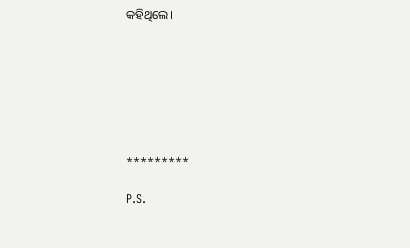କହିଥିଲେ।







*********

P.S.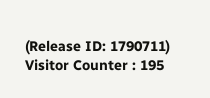(Release ID: 1790711) Visitor Counter : 195